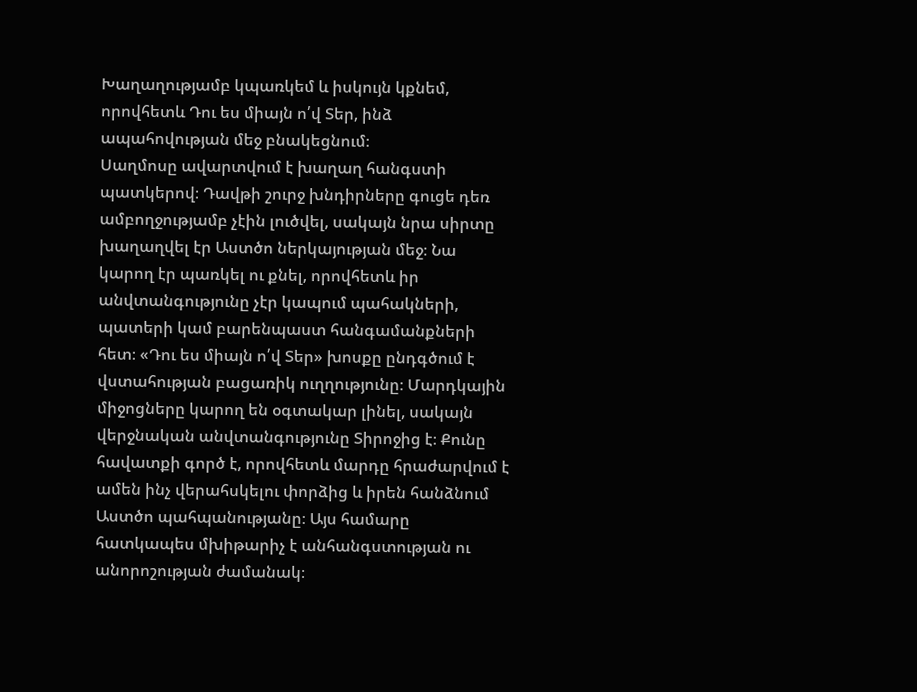Խաղաղությամբ կպառկեմ և իսկույն կքնեմ, որովհետև Դու ես միայն ո՛վ Տեր, ինձ ապահովության մեջ բնակեցնում։
Սաղմոսը ավարտվում է խաղաղ հանգստի պատկերով։ Դավթի շուրջ խնդիրները գուցե դեռ ամբողջությամբ չէին լուծվել, սակայն նրա սիրտը խաղաղվել էր Աստծո ներկայության մեջ։ Նա կարող էր պառկել ու քնել, որովհետև իր անվտանգությունը չէր կապում պահակների, պատերի կամ բարենպաստ հանգամանքների հետ։ «Դու ես միայն ո՛վ Տեր» խոսքը ընդգծում է վստահության բացառիկ ուղղությունը։ Մարդկային միջոցները կարող են օգտակար լինել, սակայն վերջնական անվտանգությունը Տիրոջից է։ Քունը հավատքի գործ է, որովհետև մարդը հրաժարվում է ամեն ինչ վերահսկելու փորձից և իրեն հանձնում Աստծո պահպանությանը։ Այս համարը հատկապես մխիթարիչ է անհանգստության ու անորոշության ժամանակ։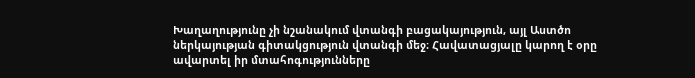Խաղաղությունը չի նշանակում վտանգի բացակայություն, այլ Աստծո ներկայության գիտակցություն վտանգի մեջ։ Հավատացյալը կարող է օրը ավարտել իր մտահոգությունները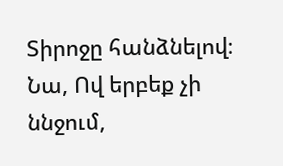Տիրոջը հանձնելով։ Նա, Ով երբեք չի ննջում,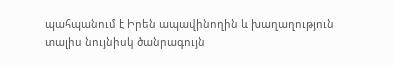պահպանում է Իրեն ապավինողին և խաղաղություն տալիս նույնիսկ ծանրագույն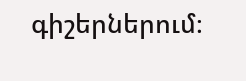գիշերներում։